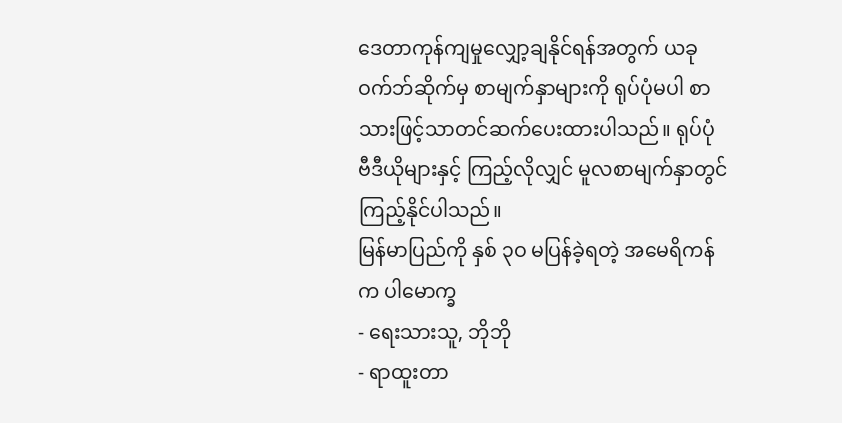ဒေတာကုန်ကျမှုလျှော့ချနိုင်ရန်အတွက် ယခုဝက်ဘ်ဆိုက်မှ စာမျက်နှာများကို ရုပ်ပုံမပါ စာသားဖြင့်သာတင်ဆက်ပေးထားပါသည်။ ရုပ်ပုံ ဗီဒီယိုများနှင့် ကြည့်လိုလျှင် မူလစာမျက်နှာတွင်ကြည့်နိုင်ပါသည်။
မြန်မာပြည်ကို နှစ် ၃ဝ မပြန်ခဲ့ရတဲ့ အမေရိကန်က ပါမောက္ခ
- ရေးသားသူ, ဘိုဘို
- ရာထူးတာ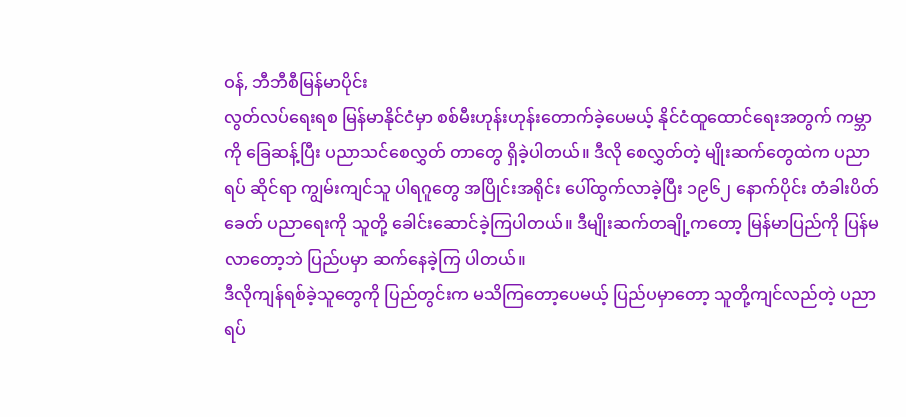ဝန်, ဘီဘီစီမြန်မာပိုင်း
လွတ်လပ်ရေးရစ မြန်မာနိုင်ငံမှာ စစ်မီးဟုန်းဟုန်းတောက်ခဲ့ပေမယ့် နိုင်ငံထူထောင်ရေးအတွက် ကမ္ဘာကို ခြေဆန့်ပြီး ပညာသင်စေလွှတ် တာတွေ ရှိခဲ့ပါတယ်။ ဒီလို စေလွှတ်တဲ့ မျိုးဆက်တွေထဲက ပညာရပ် ဆိုင်ရာ ကျွမ်းကျင်သူ ပါရဂူတွေ အပြိုင်းအရိုင်း ပေါ်ထွက်လာခဲ့ပြီး ၁၉၆၂ နောက်ပိုင်း တံခါးပိတ်ခေတ် ပညာရေးကို သူတို့ ခေါင်းဆောင်ခဲ့ကြပါတယ်။ ဒီမျိုးဆက်တချို့ကတော့ မြန်မာပြည်ကို ပြန်မလာတော့ဘဲ ပြည်ပမှာ ဆက်နေခဲ့ကြ ပါတယ်။
ဒီလိုကျန်ရစ်ခဲ့သူတွေကို ပြည်တွင်းက မသိကြတော့ပေမယ့် ပြည်ပမှာတော့ သူတို့ကျင်လည်တဲ့ ပညာရပ်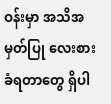ဝန်းမှာ အသိအမှတ်ပြု လေးစားခံရတာတွေ ရှိပါ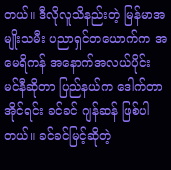တယ်။ ဒီလိုလူသိနည်းတဲ့ မြန်မာအမျိုးသမီး ပညာရှင်တယောက်က အမေရိကန် အနောက်အလယ်ပိုင်း မင်နီဆိုတာ ပြည်နယ်က ဒေါက်တာ အိုင်ရင်း ခင်ခင် ဂျန်ဆန် ဖြစ်ပါတယ်။ ခင်ခင်မြင့်ဆိုတဲ့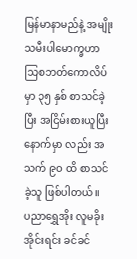မြန်မာနာမည်နဲ့ အမျိုးသမီးပါမောက္ခဟာ သြစဘတ်ကောလိပ်မှာ ၃၅ နှစ် စာသင်ခဲ့ပြီး အငြိမ်းစားယူပြီး နောက်မှာ လည်း အသက် ၉ဝ ထိ စာသင်ခဲ့သူ ဖြစ်ပါတယ်။
ပညာရွှေအိုး လူမခိုး
အိုင်းရင်း ခင်ခင်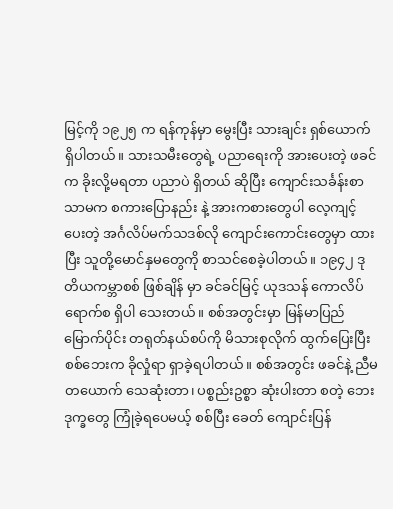မြင့်ကို ၁၉၂၅ က ရန်ကုန်မှာ မွေးပြီး သားချင်း ရှစ်ယောက် ရှိပါတယ်။ သားသမီးတွေရဲ့ ပညာရေးကို အားပေးတဲ့ ဖခင်က ခိုးလို့မရတာ ပညာပဲ ရှိတယ် ဆိုပြီး ကျောင်းသင်္ခန်းစာသာမက စကားပြောနည်း နဲ့ အားကစားတွေပါ လေ့ကျင့်ပေးတဲ့ အင်္ဂလိပ်မက်သဒစ်လို ကျောင်းကောင်းတွေမှာ ထားပြီး သူတို့မောင်နှမတွေကို စာသင်စေခဲ့ပါတယ်။ ၁၉၄၂ ဒုတိယကမ္ဘာစစ် ဖြစ်ချိန် မှာ ခင်ခင်မြင့် ယုဒသန် ကောလိပ် ရောက်စ ရှိပါ သေးတယ်။ စစ်အတွင်းမှာ မြန်မာပြည် မြောက်ပိုင်း တရုတ်နယ်စပ်ကို မိသားစုလိုက် ထွက်ပြေးပြီး စစ်ဘေးက ခိုလှုံရာ ရှာခဲ့ရပါတယ်။ စစ်အတွင်း ဖခင်နဲ့ ညီမ တယောက် သေဆုံးတာ၊ ပစ္စည်းဥစ္စာ ဆုံးပါးတာ စတဲ့ ဘေးဒုက္ခတွေ ကြုံခဲ့ရပေမယ့် စစ်ပြီး ခေတ် ကျောင်းပြန်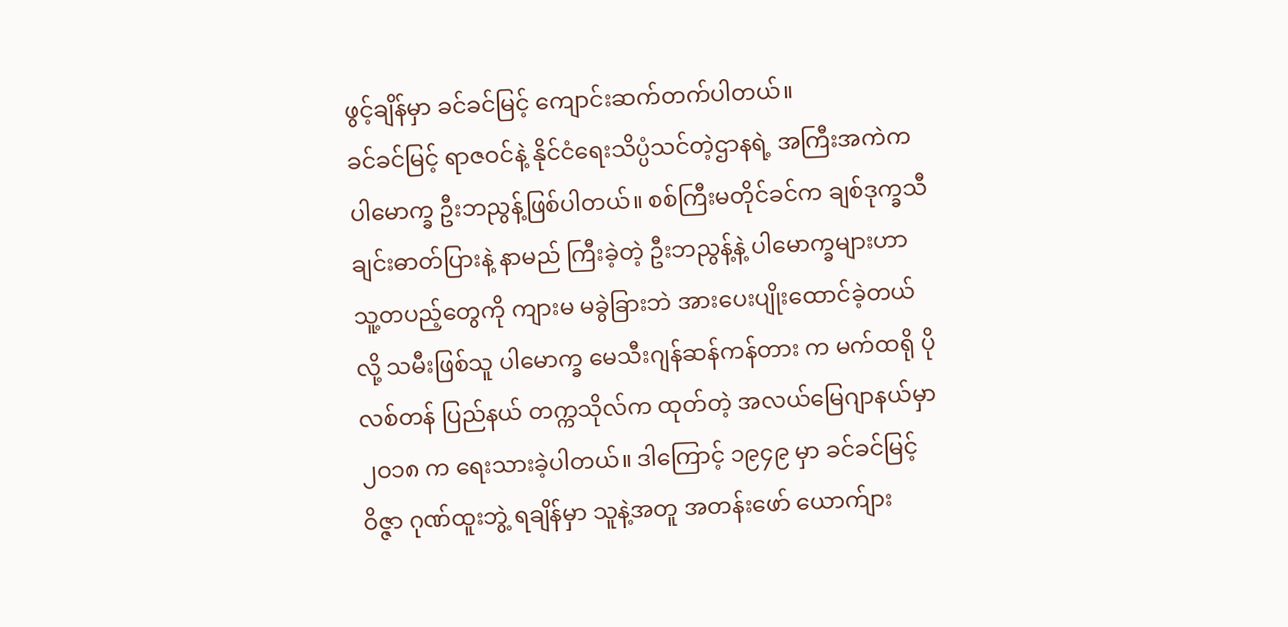ဖွင့်ချိန်မှာ ခင်ခင်မြင့် ကျောင်းဆက်တက်ပါတယ်။
ခင်ခင်မြင့် ရာဇဝင်နဲ့ နိုင်ငံရေးသိပ္ပံသင်တဲ့ဌာနရဲ့ အကြီးအကဲက ပါမောက္ခ ဦးဘညွန့်ဖြစ်ပါတယ်။ စစ်ကြီးမတိုင်ခင်က ချစ်ဒုက္ခသီချင်းဓာတ်ပြားနဲ့ နာမည် ကြီးခဲ့တဲ့ ဦးဘညွန့်နဲ့ ပါမောက္ခများဟာ သူ့တပည့်တွေကို ကျားမ မခွဲခြားဘဲ အားပေးပျိုးထောင်ခဲ့တယ်လို့ သမီးဖြစ်သူ ပါမောက္ခ မေသီးဂျန်ဆန်ကန်တား က မက်ထရို ပိုလစ်တန် ပြည်နယ် တက္ကသိုလ်က ထုတ်တဲ့ အလယ်မြေဂျာနယ်မှာ ၂ဝ၁၈ က ရေးသားခဲ့ပါတယ်။ ဒါကြောင့် ၁၉၄၉ မှာ ခင်ခင်မြင့် ဝိဇ္ဇာ ဂုဏ်ထူးဘွဲ့ ရချိန်မှာ သူနဲ့အတူ အတန်းဖော် ယောက်ျား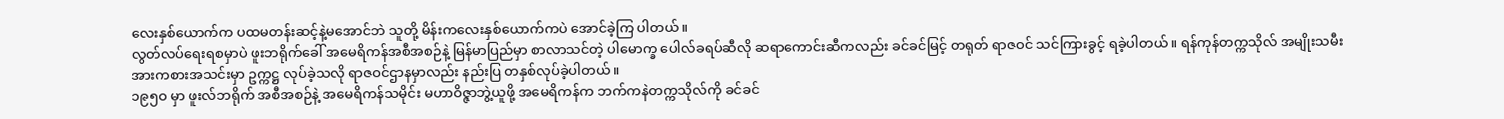လေးနှစ်ယောက်က ပထမတန်းဆင့်နဲ့မအောင်ဘဲ သူတို့ မိန်းကလေးနှစ်ယောက်ကပဲ အောင်ခဲ့ကြ ပါတယ်။
လွတ်လပ်ရေးရစမှာပဲ ဖူးဘရိုက်ခေါ် အမေရိကန်အစီအစဉ်နဲ့ မြန်မာပြည်မှာ စာလာသင်တဲ့ ပါမောက္ခ ပေါလ်ခရပ်ဆီလို ဆရာကောင်းဆီကလည်း ခင်ခင်မြင့် တရုတ် ရာဇဝင် သင်ကြားခွင့် ရခဲ့ပါတယ်။ ရန်ကုန်တက္ကသိုလ် အမျိုးသမီးအားကစားအသင်းမှာ ဥက္ကဋ္ဌ လုပ်ခဲ့သလို ရာဇဝင်ဌာနမှာလည်း နည်းပြ တနှစ်လုပ်ခဲ့ပါတယ်။
၁၉၅ဝ မှာ ဖူးလ်ဘရိုက် အစီအစဉ်နဲ့ အမေရိကန်သမိုင်း မဟာဝိဇ္ဇာဘွဲ့ယူဖို့ အမေရိကန်က ဘက်ကနဲတက္ကသိုလ်ကို ခင်ခင်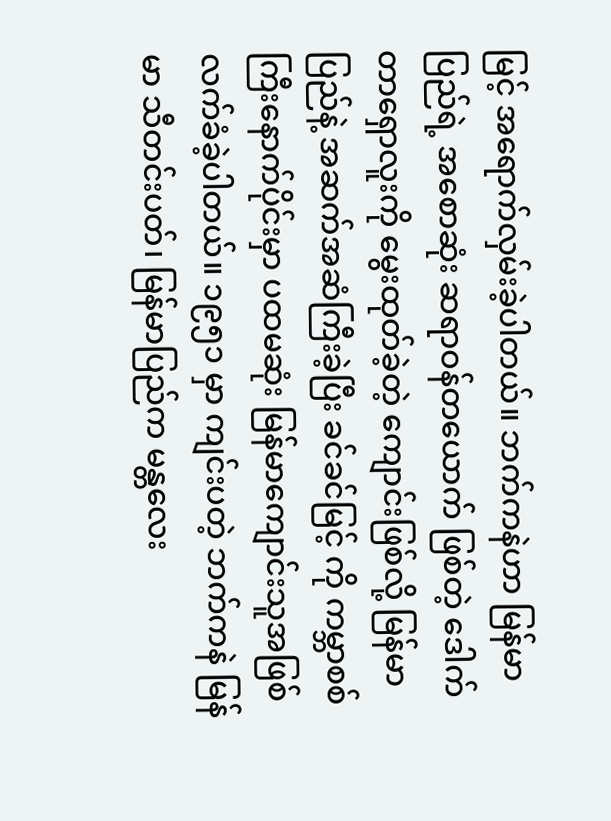မြင့် အရောက်လှမ်းခဲ့ပါတယ်။ ဘက်ကနဲဟာ မြန်မာပြည်ရဲ့ အစောဆုံး ဆရာဝန်တယောက် ဖြစ်တဲ့ ဒေါက်တာရှောလူးကို မွေးထုတ်ခဲ့တဲ့ ကျောင်းဖြစ်လို့ မြန်မာပြည်နဲ့ အဆက်အဆံကြီးခဲ့ပြီး ခင်ခင်မြင့် ကို ကမ္ဘာစစ်ကြီးနောက်ပိုင်းမှာ ပထမဆုံး မြန်မာကျောင်းသူအဖြစ် လက်ခံခဲ့ပါတယ်။ ၁၉၅၁ မှာ ကျင်းပတဲ့ ဘက်ကနဲ မြန်မာ သီတင်းပတ်၊ မြန်မာပြည်က မန္တလေး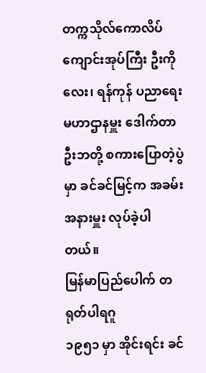တက္ကသိုလ်ကောလိပ် ကျောင်းအုပ်ကြီး ဦးကိုလေး၊ ရန်ကုန် ပညာရေး မဟာဌာနမှူး ဒေါက်တာ ဦးဘတို့ စကားပြောတဲ့ပွဲမှာ ခင်ခင်မြင့်က အခမ်းအနားမှူး လုပ်ခဲ့ပါတယ်။
မြန်မာပြည်ပေါက် တရုတ်ပါရဂူ
၁၉၅၁ မှာ အိုင်းရင်း ခင်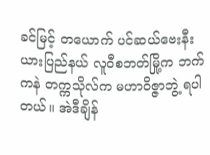ခင်မြင့် တယောက် ပင်ဆယ်ဗေးနီးယားပြည်နယ် လူဝီစဘတ်မြို့က ဘက်ကနဲ တက္ကသိုလ်က မဟာဝိဇ္ဇာဘွဲ့ ရပါတယ်။ အဲဒီချိန်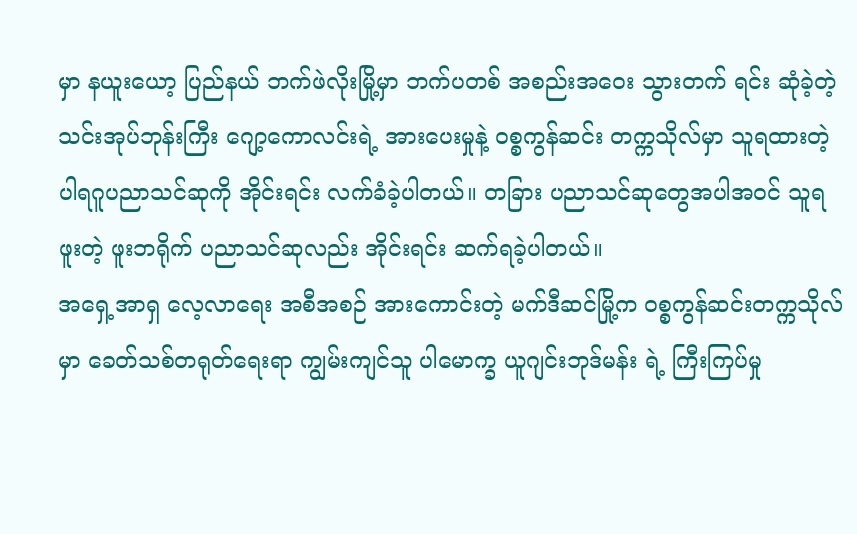မှာ နယူးယော့ ပြည်နယ် ဘက်ဖဲလိုးမြို့မှာ ဘက်ပတစ် အစည်းအဝေး သွားတက် ရင်း ဆုံခဲ့တဲ့ သင်းအုပ်ဘုန်းကြီး ဂျော့ကောလင်းရဲ့ အားပေးမှုနဲ့ ဝစ္စကွန်ဆင်း တက္ကသိုလ်မှာ သူရထားတဲ့ ပါရဂူပညာသင်ဆုကို အိုင်းရင်း လက်ခံခဲ့ပါတယ်။ တခြား ပညာသင်ဆုတွေအပါအဝင် သူရဖူးတဲ့ ဖူးဘရိုက် ပညာသင်ဆုလည်း အိုင်းရင်း ဆက်ရခဲ့ပါတယ်။
အရှေ့အာရှ လေ့လာရေး အစီအစဉ် အားကောင်းတဲ့ မက်ဒီဆင်မြို့က ဝစ္စကွန်ဆင်းတက္ကသိုလ်မှာ ခေတ်သစ်တရုတ်ရေးရာ ကျွမ်းကျင်သူ ပါမောက္ခ ယူဂျင်းဘုဒ်မန်း ရဲ့ ကြီးကြပ်မှု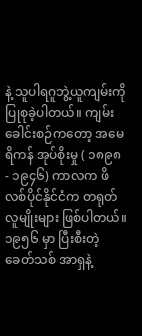နဲ့ သူပါရဂူဘွဲ့ယူကျမ်းကို ပြုစုခဲ့ပါတယ်။ ကျမ်းခေါင်းစဉ်ကတော့ အမေရိကန် အုပ်စိုးမှု ( ၁၈၉၈ - ၁၉၄၆) ကာလက ဖိလစ်ပိုင်နိုင်ငံက တရုတ်လူမျိုးများ ဖြစ်ပါတယ်။ ၁၉၅၆ မှာ ပြီးစီးတဲ့ ခေတ်သစ် အာရှနဲ့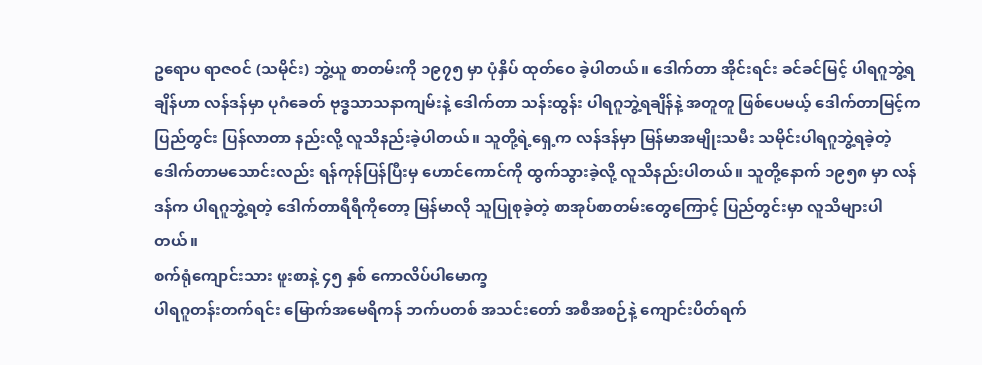ဥရောပ ရာဇဝင် (သမိုင်း) ဘွဲ့ယူ စာတမ်းကို ၁၉၇၅ မှာ ပုံနှိပ် ထုတ်ဝေ ခဲ့ပါတယ်။ ဒေါက်တာ အိုင်းရင်း ခင်ခင်မြင့် ပါရဂူဘွဲ့ရချိန်ဟာ လန်ဒန်မှာ ပုဂံခေတ် ဗုဒ္ဓသာသနာကျမ်းနဲ့ ဒေါက်တာ သန်းထွန်း ပါရဂူဘွဲ့ရချိန်နဲ့ အတူတူ ဖြစ်ပေမယ့် ဒေါက်တာမြင့်က ပြည်တွင်း ပြန်လာတာ နည်းလို့ လူသိနည်းခဲ့ပါတယ်။ သူတို့ရဲ့ရှေ့က လန်ဒန်မှာ မြန်မာအမျိုးသမီး သမိုင်းပါရဂူဘွဲ့ရခဲ့တဲ့ ဒေါက်တာမသောင်းလည်း ရန်ကုန်ပြန်ပြီးမှ ဟောင်ကောင်ကို ထွက်သွားခဲ့လို့ လူသိနည်းပါတယ်။ သူတို့နောက် ၁၉၅၈ မှာ လန်ဒန်က ပါရဂူဘွဲ့ရတဲ့ ဒေါက်တာရီရီကိုတော့ မြန်မာလို သူပြုစုခဲ့တဲ့ စာအုပ်စာတမ်းတွေကြောင့် ပြည်တွင်းမှာ လူသိများပါတယ်။
စက်ရုံကျောင်းသား ဖူးစာနဲ့ ၄၅ နှစ် ကောလိပ်ပါမောက္ခ
ပါရဂူတန်းတက်ရင်း မြောက်အမေရိကန် ဘက်ပတစ် အသင်းတော် အစီအစဉ်နဲ့ ကျောင်းပိတ်ရက်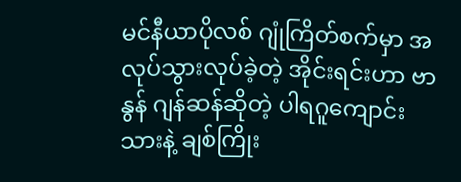မင်နီယာပိုလစ် ဂျုံကြိတ်စက်မှာ အလုပ်သွားလုပ်ခဲ့တဲ့ အိုင်းရင်းဟာ ဗာနွန် ဂျန်ဆန်ဆိုတဲ့ ပါရဂူကျောင်းသားနဲ့ ချစ်ကြိုး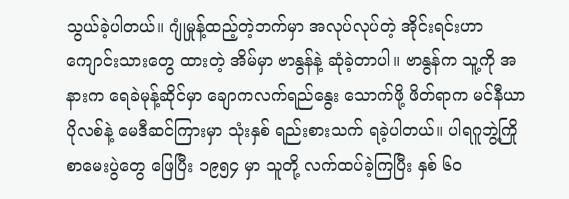သွယ်ခဲ့ပါတယ်။ ဂျုံမှုန့်ထည့်တဲ့ဘက်မှာ အလုပ်လုပ်တဲ့ အိုင်းရင်းဟာ ကျောင်းသားတွေ ထားတဲ့ အိမ်မှာ ဗာနွန်နဲ့ ဆုံခဲ့တာပါ။ ဗာနွန်က သူ့ကို အနားက ရေခဲမုန့်ဆိုင်မှာ ချောကလက်ရည်နွေး သောက်ဖို့ ဖိတ်ရာက မင်နီယာ ပိုလစ်နဲ့ မေဒီဆင်ကြားမှာ သုံးနှစ် ရည်းစားသက် ရခဲ့ပါတယ်။ ပါရဂူဘွဲ့ကြို စာမေးပွဲတွေ ဖြေပြီး ၁၉၅၄ မှာ သူတို့ လက်ထပ်ခဲ့ကြပြီး နှစ် ၆ဝ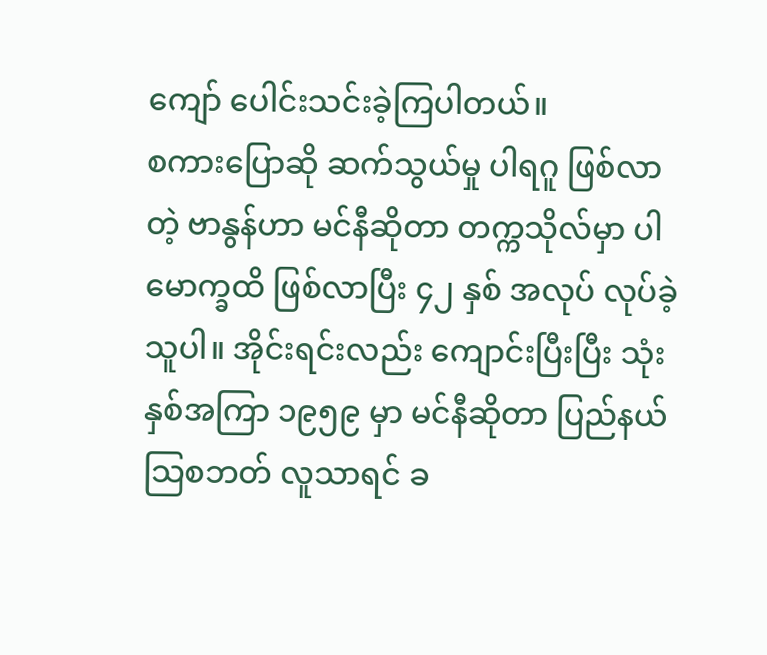ကျော် ပေါင်းသင်းခဲ့ကြပါတယ်။
စကားပြောဆို ဆက်သွယ်မှု ပါရဂူ ဖြစ်လာတဲ့ ဗာနွန်ဟာ မင်နီဆိုတာ တက္ကသိုလ်မှာ ပါမောက္ခထိ ဖြစ်လာပြီး ၄၂ နှစ် အလုပ် လုပ်ခဲ့သူပါ။ အိုင်းရင်းလည်း ကျောင်းပြီးပြီး သုံးနှစ်အကြာ ၁၉၅၉ မှာ မင်နီဆိုတာ ပြည်နယ် သြစဘတ် လူသာရင် ခ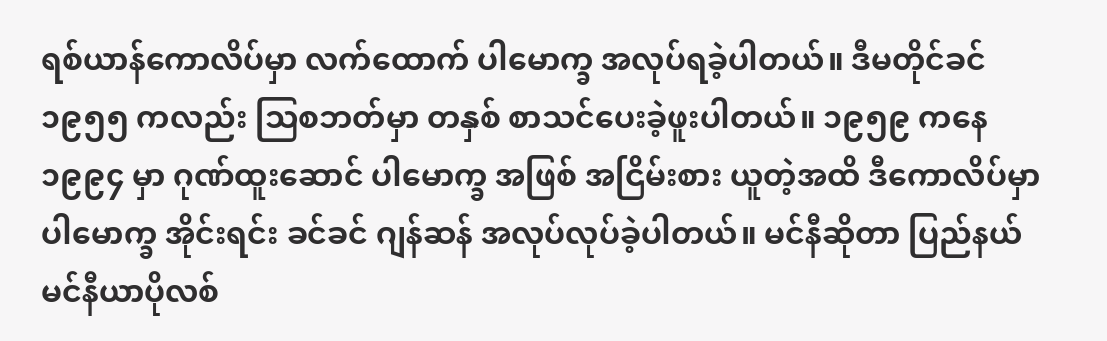ရစ်ယာန်ကောလိပ်မှာ လက်ထောက် ပါမောက္ခ အလုပ်ရခဲ့ပါတယ်။ ဒီမတိုင်ခင် ၁၉၅၅ ကလည်း သြစဘတ်မှာ တနှစ် စာသင်ပေးခဲ့ဖူးပါတယ်။ ၁၉၅၉ ကနေ ၁၉၉၄ မှာ ဂုဏ်ထူးဆောင် ပါမောက္ခ အဖြစ် အငြိမ်းစား ယူတဲ့အထိ ဒီကောလိပ်မှာ ပါမောက္ခ အိုင်းရင်း ခင်ခင် ဂျန်ဆန် အလုပ်လုပ်ခဲ့ပါတယ်။ မင်နီဆိုတာ ပြည်နယ် မင်နီယာပိုလစ်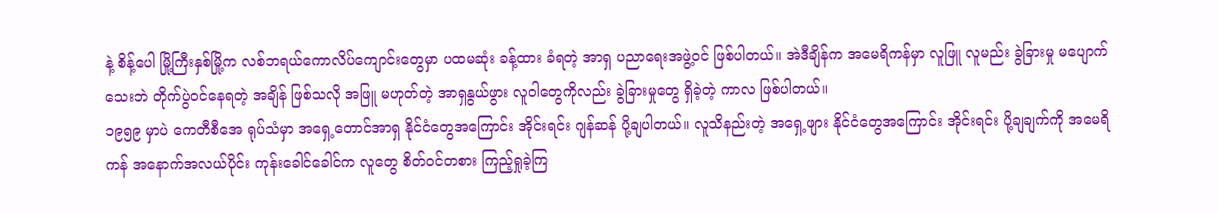နဲ့ စိန့်ပေါ မြို့ကြီးနှစ်မြို့က လစ်ဘရယ်ကောလိပ်ကျောင်းတွေမှာ ပထမဆုံး ခန့်ထား ခံရတဲ့ အာရှ ပညာရေးအဖွဲ့ဝင် ဖြစ်ပါတယ်။ အဲဒီချိန်က အမေရိကန်မှာ လူဖြူ လူမည်း ခွဲခြားမှု မပျောက်သေးဘဲ တိုက်ပွဲဝင်နေရတဲ့ အချိန် ဖြစ်သလို အဖြူ မဟုတ်တဲ့ အာရှနွယ်ဖွား လူဝါတွေကိုလည်း ခွဲခြားမှုတွေ ရှိခဲ့တဲ့ ကာလ ဖြစ်ပါတယ်။
၁၉၅၉ မှာပဲ ကေတီစီအေ ရုပ်သံမှာ အရှေ့တောင်အာရှ နိုင်ငံတွေအကြောင်း အိုင်းရင်း ဂျန်ဆန် ပို့ချပါတယ်။ လူသိနည်းတဲ့ အရှေ့ဖျား နိုင်ငံတွေအကြောင်း အိုင်းရင်း ပို့ချချက်ကို အမေရိကန် အနောက်အလယ်ပိုင်း ကုန်းခေါင်ခေါင်က လူတွေ စိတ်ဝင်တစား ကြည့်ရှုခဲ့ကြ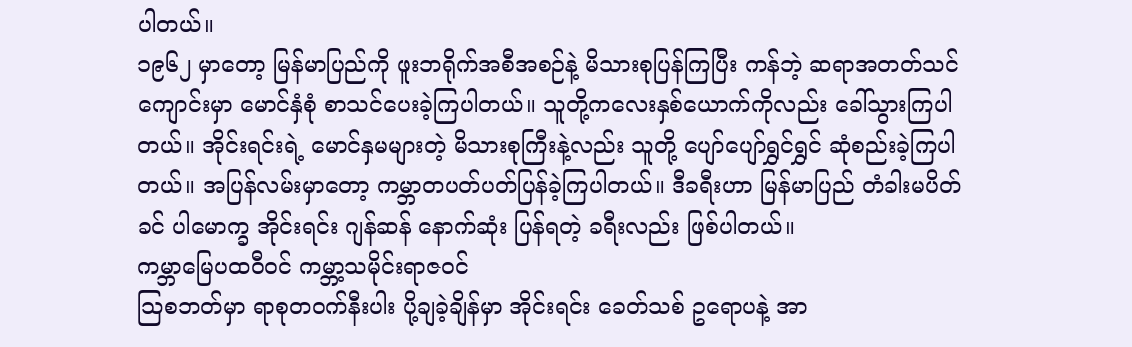ပါတယ်။
၁၉၆၂ မှာတော့ မြန်မာပြည်ကို ဖူးဘရိုက်အစီအစဉ်နဲ့ မိသားစုပြန်ကြပြီး ကန်ဘဲ့ ဆရာအတတ်သင်ကျောင်းမှာ မောင်နှံစုံ စာသင်ပေးခဲ့ကြပါတယ်။ သူတို့ကလေးနှစ်ယောက်ကိုလည်း ခေါ်သွားကြပါတယ်။ အိုင်းရင်းရဲ့ မောင်နှမများတဲ့ မိသားစုကြီးနဲ့လည်း သူတို့ ပျော်ပျော်ရွှင်ရွှင် ဆုံစည်းခဲ့ကြပါတယ်။ အပြန်လမ်းမှာတော့ ကမ္ဘာတပတ်ပတ်ပြန်ခဲ့ကြပါတယ်။ ဒီခရီးဟာ မြန်မာပြည် တံခါးမပိတ်ခင် ပါမောက္ခ အိုင်းရင်း ဂျန်ဆန် နောက်ဆုံး ပြန်ရတဲ့ ခရီးလည်း ဖြစ်ပါတယ်။
ကမ္ဘာမြေပထဝီဝင် ကမ္ဘာ့သမိုင်းရာဇဝင်
သြစဘတ်မှာ ရာစုတဝက်နီးပါး ပို့ချခဲ့ချိန်မှာ အိုင်းရင်း ခေတ်သစ် ဥရောပနဲ့ အာ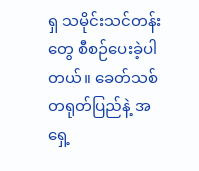ရှ သမိုင်းသင်တန်းတွေ စီစဉ်ပေးခဲ့ပါတယ်။ ခေတ်သစ် တရုတ်ပြည်နဲ့ အရှေ့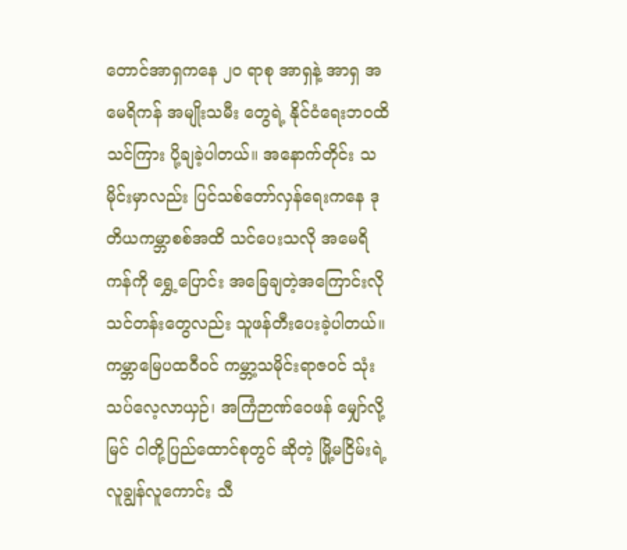တောင်အာရှကနေ ၂ဝ ရာစု အာရှနဲ့ အာရှ အမေရိကန် အမျိုးသမီး တွေရဲ့ နိုင်ငံရေးဘဝထိ သင်ကြား ပို့ချခဲ့ပါတယ်။ အနောက်တိုင်း သမိုင်းမှာလည်း ပြင်သစ်တော်လှန်ရေးကနေ ဒုတိယကမ္ဘာစစ်အထိ သင်ပေးသလို အမေရိကန်ကို ရွှေ့ပြောင်း အခြေချတဲ့အကြောင်းလို သင်တန်းတွေလည်း သူဖန်တီးပေးခဲ့ပါတယ်။ ကမ္ဘာမြေပထဝီဝင် ကမ္ဘာ့သမိုင်းရာဇဝင် သုံးသပ်လေ့လာယှဉ်၊ အကြံဉာဏ်ဝေဖန် မျှော်လို့မြင် ငါတို့ပြည်ထောင်စုတွင် ဆိုတဲ့ မြို့မငြိမ်းရဲ့ လူချွန်လူကောင်း သီ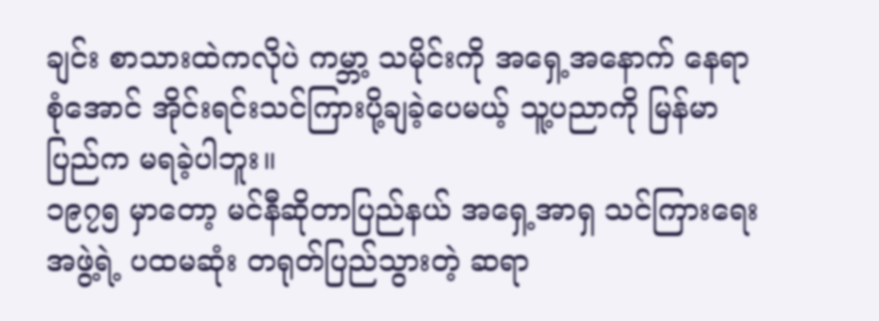ချင်း စာသားထဲကလိုပဲ ကမ္ဘာ့ သမိုင်းကို အရှေ့အနောက် နေရာစုံအောင် အိုင်းရင်းသင်ကြားပို့ချခဲ့ပေမယ့် သူ့ပညာကို မြန်မာပြည်က မရခဲ့ပါဘူး။
၁၉၇၅ မှာတော့ မင်နီဆိုတာပြည်နယ် အရှေ့အာရှ သင်ကြားရေးအဖွဲ့ရဲ့ ပထမဆုံး တရုတ်ပြည်သွားတဲ့ ဆရာ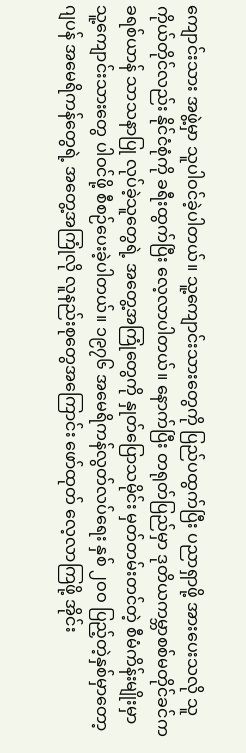ကျောင်းသား အဖွဲ့မှာ သူပါဝင်ခဲ့ပါတယ်။ သူ့ကျောင်းသားတွေကို ပြည်ပထွက်ပြီး ပညာရှာဖို့ အားပေးသလို သူကိုယ်တိုင်လည်း နိုင်ငံစုံကို ခရီးထွက်ပြီး လေ့လာပါတယ်။ နောက်ပြီး တရုတ်ပြည်မှာ ဒုတိယကမ္ဘာစစ်မတိုင်ခင်က ခရစ်ယာန် သာသနာပြု လုပ်ခဲ့သူတွေရဲ့ အတွေ့အကြုံတွေကို နှုတ်ပြောသမိုင်း မှတ်တမ်းတင်တဲ့ စီမံကိန်းမျိုးမှာ သူ့ကျောင်းသားတွေ ပါဝင်ဖို့ စီစဉ်ပေးခဲ့ပါတယ်။ ၁၉၇၆ အမေရိကန်လွတ်လပ်ရေး နှစ် ၂ဝဝ ပြည့်တဲ့နှစ်မှာတော့ ဂျပန် အမေရိကန်တွေရဲ့ အတွေ့အကြုံလို လူနည်းစုတွေအကြောင်း ဖော်ထုတ် လေ့လာကြဖို့ အိုင်း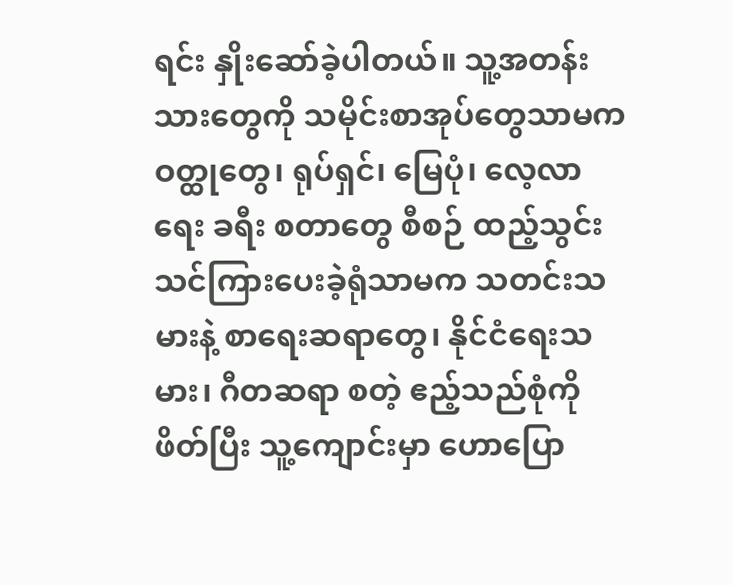ရင်း နှိုးဆော်ခဲ့ပါတယ်။ သူ့အတန်းသားတွေကို သမိုင်းစာအုပ်တွေသာမက ဝတ္ထုတွေ၊ ရုပ်ရှင်၊ မြေပုံ၊ လေ့လာရေး ခရီး စတာတွေ စီစဉ် ထည့်သွင်း သင်ကြားပေးခဲ့ရုံသာမက သတင်းသမားနဲ့ စာရေးဆရာတွေ၊ နိုင်ငံရေးသမား၊ ဂီတဆရာ စတဲ့ ဧည့်သည်စုံကို ဖိတ်ပြီး သူ့ကျောင်းမှာ ဟောပြော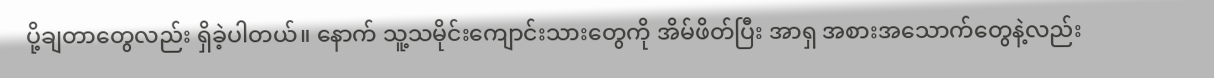ပို့ချတာတွေလည်း ရှိခဲ့ပါတယ်။ နောက် သူ့သမိုင်းကျောင်းသားတွေကို အိမ်ဖိတ်ပြီး အာရှ အစားအသောက်တွေနဲ့လည်း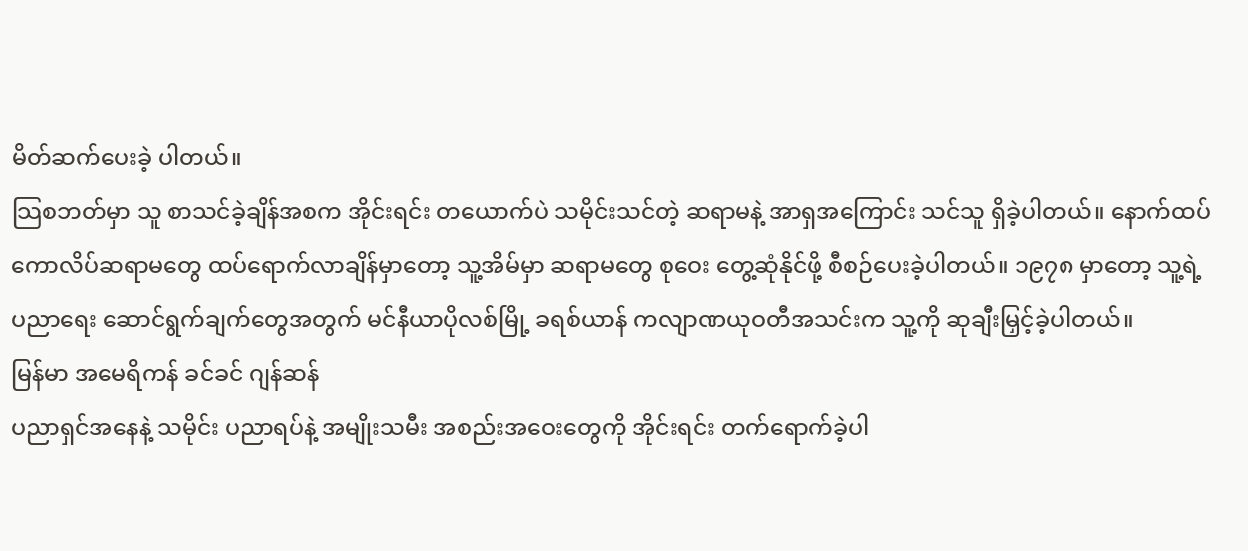မိတ်ဆက်ပေးခဲ့ ပါတယ်။
သြစဘတ်မှာ သူ စာသင်ခဲ့ချိန်အစက အိုင်းရင်း တယောက်ပဲ သမိုင်းသင်တဲ့ ဆရာမနဲ့ အာရှအကြောင်း သင်သူ ရှိခဲ့ပါတယ်။ နောက်ထပ် ကောလိပ်ဆရာမတွေ ထပ်ရောက်လာချိန်မှာတော့ သူ့အိမ်မှာ ဆရာမတွေ စုဝေး တွေ့ဆုံနိုင်ဖို့ စီစဉ်ပေးခဲ့ပါတယ်။ ၁၉၇၈ မှာတော့ သူ့ရဲ့ ပညာရေး ဆောင်ရွက်ချက်တွေအတွက် မင်နီယာပိုလစ်မြို့ ခရစ်ယာန် ကလျာဏယုဝတီအသင်းက သူ့ကို ဆုချီးမြှင့်ခဲ့ပါတယ်။
မြန်မာ အမေရိကန် ခင်ခင် ဂျန်ဆန်
ပညာရှင်အနေနဲ့ သမိုင်း ပညာရပ်နဲ့ အမျိုးသမီး အစည်းအဝေးတွေကို အိုင်းရင်း တက်ရောက်ခဲ့ပါ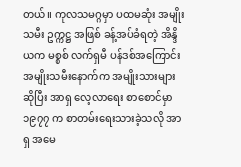တယ်။ ကုလသမဂ္ဂမှာ ပထမဆုံး အမျိုးသမီး ဥက္ကဋ္ဌ အဖြစ် ခန့်အပ်ခံရတဲ့ အိန္ဒိယက မစ္စစ် လက်ရှမီ ပန်ဒစ်အကြောင်း အမျိုးသမီးနောက်က အမျိုးသားများ ဆိုပြီး အာရှ လေ့လာရေး စာစောင်မှာ ၁၉၇၇ က စာတမ်းရေးသားခဲ့သလို အာရှ အမေ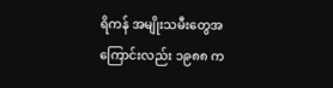ရိကန် အမျိုးသမီးတွေအကြောင်းလည်း ၁၉၈၈ က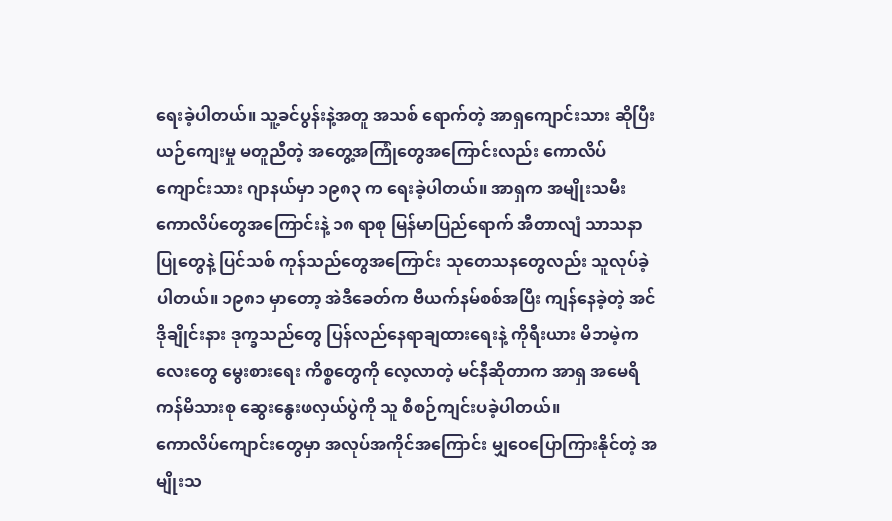ရေးခဲ့ပါတယ်။ သူ့ခင်ပွန်းနဲ့အတူ အသစ် ရောက်တဲ့ အာရှကျောင်းသား ဆိုပြီး ယဉ်ကျေးမှု မတူညီတဲ့ အတွေ့အကြုံတွေအကြောင်းလည်း ကောလိပ်ကျောင်းသား ဂျာနယ်မှာ ၁၉၈၃ က ရေးခဲ့ပါတယ်။ အာရှက အမျိုးသမီးကောလိပ်တွေအကြောင်းနဲ့ ၁၈ ရာစု မြန်မာပြည်ရောက် အီတာလျံ သာသနာပြုတွေနဲ့ ပြင်သစ် ကုန်သည်တွေအကြောင်း သုတေသနတွေလည်း သူလုပ်ခဲ့ပါတယ်။ ၁၉၈၁ မှာတော့ အဲဒီခေတ်က ဗီယက်နမ်စစ်အပြီး ကျန်နေခဲ့တဲ့ အင်ဒိုချိုင်းနား ဒုက္ခသည်တွေ ပြန်လည်နေရာချထားရေးနဲ့ ကိုရီးယား မိဘမဲ့ကလေးတွေ မွေးစားရေး ကိစ္စတွေကို လေ့လာတဲ့ မင်နီဆိုတာက အာရှ အမေရိကန်မိသားစု ဆွေးနွေးဖလှယ်ပွဲကို သူ စီစဉ်ကျင်းပခဲ့ပါတယ်။
ကောလိပ်ကျောင်းတွေမှာ အလုပ်အကိုင်အကြောင်း မျှဝေပြောကြားနိုင်တဲ့ အမျိုးသ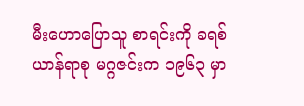မီးဟောပြောသူ စာရင်းကို ခရစ်ယာန်ရာစု မဂ္ဂဇင်းက ၁၉၆၃ မှာ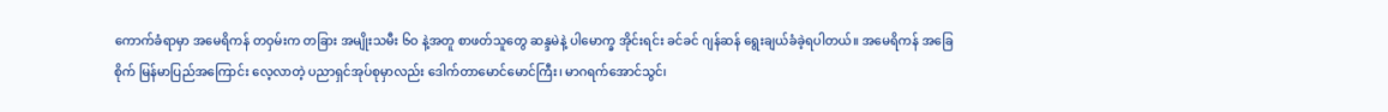ကောက်ခံရာမှာ အမေရိကန် တဝှမ်းက တခြား အမျိုးသမီး ၆ဝ နဲ့အတူ စာဖတ်သူတွေ ဆန္ဒမဲနဲ့ ပါမောက္ခ အိုင်းရင်း ခင်ခင် ဂျန်ဆန် ရွေးချယ်ခံခဲ့ရပါတယ်။ အမေရိကန် အခြေစိုက် မြန်မာပြည်အကြောင်း လေ့လာတဲ့ ပညာရှင်အုပ်စုမှာလည်း ဒေါက်တာမောင်မောင်ကြီး၊ မာဂရက်အောင်သွင်၊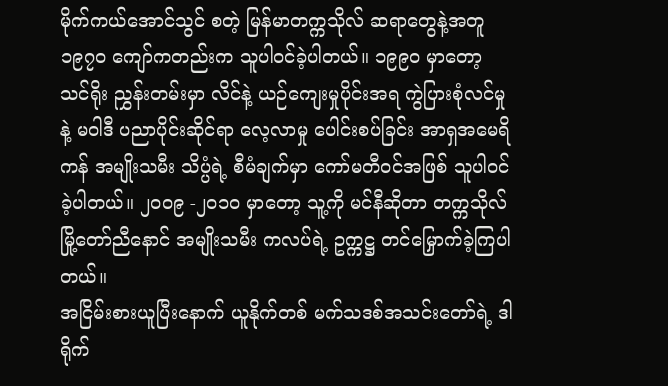မိုက်ကယ်အောင်သွင် စတဲ့ မြန်မာတက္ကသိုလ် ဆရာတွေနဲ့အတူ ၁၉၇ဝ ကျော်ကတည်းက သူပါဝင်ခဲ့ပါတယ်။ ၁၉၉ဝ မှာတော့ သင်ရိုး ညွှန်းတမ်းမှာ လိင်နဲ့ ယဉ်ကျေးမှုပိုင်းအရ ကွဲပြားစုံလင်မှုနဲ့ မဝါဒီ ပညာပိုင်းဆိုင်ရာ လေ့လာမှု ပေါင်းစပ်ခြင်း အာရှအမေရိကန် အမျိုးသမီး သိပ္ပံရဲ့ စီမံချက်မှာ ကော်မတီဝင်အဖြစ် သူပါဝင်ခဲ့ပါတယ်။ ၂ဝဝ၉ -၂ဝ၁ဝ မှာတော့ သူ့ကို မင်နီဆိုတာ တက္ကသိုလ် မြို့တော်ညီနောင် အမျိုးသမီး ကလပ်ရဲ့ ဥက္ကဋ္ဌ တင်မြှောက်ခဲ့ကြပါတယ်။
အငြိမ်းစားယူပြီးနောက် ယူနိုက်တစ် မက်သဒစ်အသင်းတော်ရဲ့ ဒါရိုက်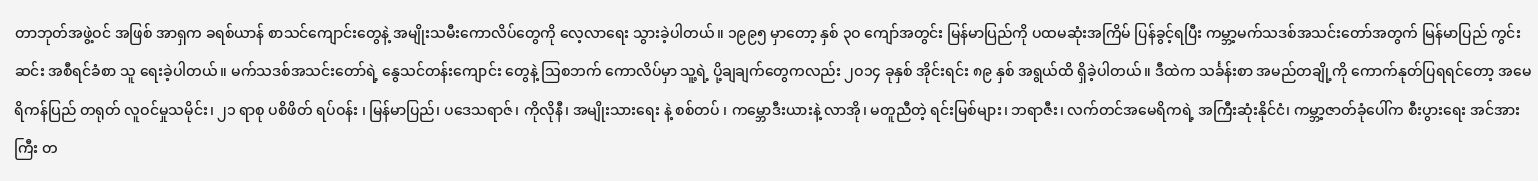တာဘုတ်အဖွဲ့ဝင် အဖြစ် အာရှက ခရစ်ယာန် စာသင်ကျောင်းတွေနဲ့ အမျိုးသမီးကောလိပ်တွေကို လေ့လာရေး သွားခဲ့ပါတယ်။ ၁၉၉၅ မှာတော့ နှစ် ၃ဝ ကျော်အတွင်း မြန်မာပြည်ကို ပထမဆုံးအကြိမ် ပြန်ခွင့်ရပြီး ကမ္ဘာ့မက်သဒစ်အသင်းတော်အတွက် မြန်မာပြည် ကွင်းဆင်း အစီရင်ခံစာ သူ ရေးခဲ့ပါတယ်။ မက်သဒစ်အသင်းတော်ရဲ့ နွေသင်တန်းကျောင်း တွေနဲ့ သြစဘက် ကောလိပ်မှာ သူ့ရဲ့ ပို့ချချက်တွေကလည်း ၂ဝ၁၄ ခုနှစ် အိုင်းရင်း ၈၉ နှစ် အရွယ်ထိ ရှိခဲ့ပါတယ်။ ဒီထဲက သင်္ခန်းစာ အမည်တချို့ကို ကောက်နုတ်ပြရရင်တော့ အမေရိကန်ပြည် တရုတ် လူဝင်မှုသမိုင်း၊ ၂၁ ရာစု ပစိဖိတ် ရပ်ဝန်း ၊ မြန်မာပြည်၊ ပဒေသရာဇ်၊ ကိုလိုနီ၊ အမျိုးသားရေး နဲ့ စစ်တပ် ၊ ကမ္ဘောဒီးယားနဲ့ လာအို၊ မတူညီတဲ့ ရင်းမြစ်များ၊ ဘရာဇီး၊ လက်တင်အမေရိကရဲ့ အကြီးဆုံးနိုင်ငံ၊ ကမ္ဘာ့ဇာတ်ခုံပေါ်က စီးပွားရေး အင်အားကြီး တ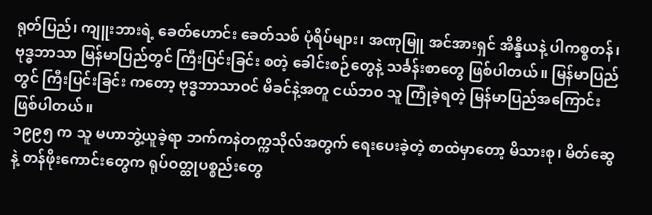ရုတ်ပြည်၊ ကျူးဘားရဲ့ ခေတ်ဟောင်း ခေတ်သစ် ပုံရိပ်များ၊ အဏုမြူ အင်အားရှင် အိန္ဒိယနဲ့ ပါကစ္စတန်၊ ဗုဒ္ဓဘာသာ မြန်မာပြည်တွင် ကြီးပြင်းခြင်း စတဲ့ ခေါင်းစဉ်တွေနဲ့ သင်္ခန်းစာတွေ ဖြစ်ပါတယ်။ မြန်မာပြည်တွင် ကြီးပြင်းခြင်း ကတော့ ဗုဒ္ဓဘာသာဝင် မိခင်နဲ့အတူ ငယ်ဘဝ သူ ကြုံခဲ့ရတဲ့ မြန်မာပြည်အကြောင်း ဖြစ်ပါတယ်။
၁၉၉၅ က သူ မဟာဘွဲ့ယူခဲ့ရာ ဘက်ကနဲတက္ကသိုလ်အတွက် ရေးပေးခဲ့တဲ့ စာထဲမှာတော့ မိသားစု၊ မိတ်ဆွေနဲ့ တန်ဖိုးကောင်းတွေက ရုပ်ဝတ္ထုပစ္စည်းတွေ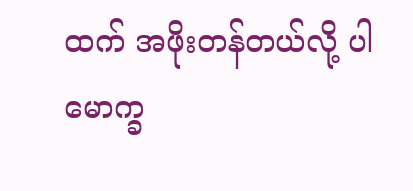ထက် အဖိုးတန်တယ်လို့ ပါမောက္ခ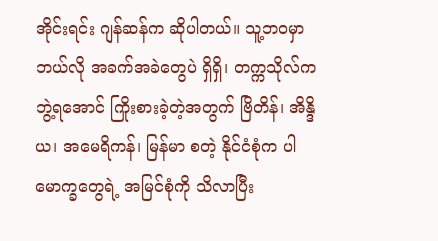အိုင်းရင်း ဂျန်ဆန်က ဆိုပါတယ်။ သူ့ဘဝမှာ ဘယ်လို အခက်အခဲတွေပဲ ရှိရှိ၊ တက္ကသိုလ်က ဘွဲ့ရအောင် ကြိုးစားခဲ့တဲ့အတွက် ဗြိတိန်၊ အိန္ဒိယ၊ အမေရိကန်၊ မြန်မာ စတဲ့ နိုင်ငံစုံက ပါမောက္ခတွေရဲ့ အမြင်စုံကို သိလာပြီး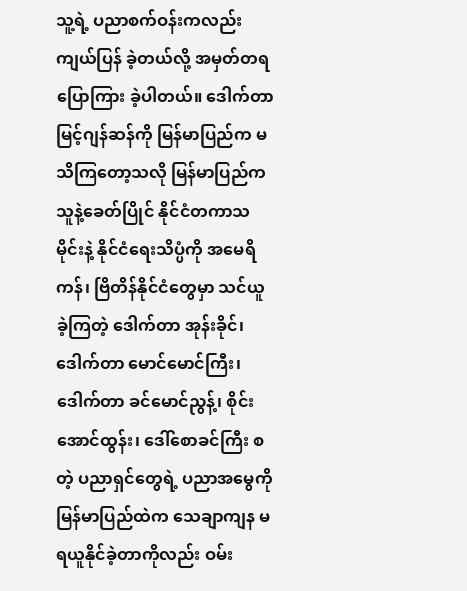သူ့ရဲ့ ပညာစက်ဝန်းကလည်း ကျယ်ပြန် ခဲ့တယ်လို့ အမှတ်တရ ပြောကြား ခဲ့ပါတယ်။ ဒေါက်တာ မြင့်ဂျန်ဆန်ကို မြန်မာပြည်က မသိကြတော့သလို မြန်မာပြည်က သူနဲ့ခေတ်ပြိုင် နိုင်ငံတကာသမိုင်းနဲ့ နိုင်ငံရေးသိပ္ပံကို အမေရိကန်၊ ဗြိတိန်နိုင်ငံတွေမှာ သင်ယူ ခဲ့ကြတဲ့ ဒေါက်တာ အုန်းခိုင်၊ ဒေါက်တာ မောင်မောင်ကြီး၊ ဒေါက်တာ ခင်မောင်ညွန့်၊ စိုင်းအောင်ထွန်း၊ ဒေါ်စောခင်ကြီး စတဲ့ ပညာရှင်တွေရဲ့ ပညာအမွေကို မြန်မာပြည်ထဲက သေချာကျန မရယူနိုင်ခဲ့တာကိုလည်း ဝမ်း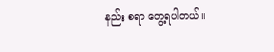နည်း စရာ တွေ့ရပါတယ်။